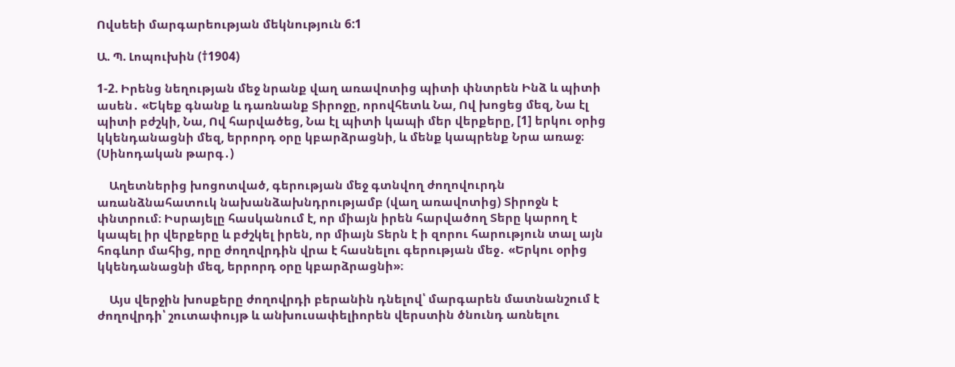Ովսեեի մարգարեության մեկնություն 6:1

Ա. Պ. Լոպուխին (†1904)

1-2. Իրենց նեղության մեջ նրանք վաղ առավոտից պիտի փնտրեն Ինձ և պիտի ասեն․ «Եկեք գնանք և դառնանք Տիրոջը, որովհետև Նա, Ով խոցեց մեզ, Նա էլ պիտի բժշկի, Նա, Ով հարվածեց, Նա էլ պիտի կապի մեր վերքերը, [1] երկու օրից կկենդանացնի մեզ, երրորդ օրը կբարձրացնի, և մենք կապրենք Նրա առաջ։ (Սինոդական թարգ․)

    Աղետներից խոցոտված, գերության մեջ գտնվող ժողովուրդն առանձնահատուկ նախանձախնդրությամբ (վաղ առավոտից) Տիրոջն է փնտրում։ Իսրայելը հասկանում է, որ միայն իրեն հարվածող Տերը կարող է կապել իր վերքերը և բժշկել իրեն, որ միայն Տերն է ի զորու հարություն տալ այն հոգևոր մահից, որը ժողովրդին վրա է հասնելու գերության մեջ․ «Երկու օրից կկենդանացնի մեզ, երրորդ օրը կբարձրացնի»։

    Այս վերջին խոսքերը ժողովրդի բերանին դնելով՝ մարգարեն մատնանշում է ժողովրդի՝ շուտափույթ և անխուսափելիորեն վերստին ծնունդ առնելու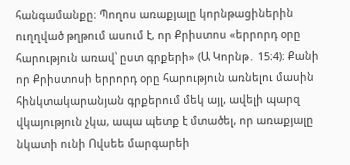հանգամանքը։ Պողոս առաքյալը կորնթացիներին ուղղված թղթում ասում է, որ Քրիստոս «երրորդ օրը հարություն առավ՝ ըստ գրքերի» (Ա Կորնթ․ 15։4)։ Քանի որ Քրիստոսի երրորդ օրը հարություն առնելու մասին հինկտակարանյան գրքերում մեկ այլ, ավելի պարզ վկայություն չկա, ապա պետք է մտածել, որ առաքյալը նկատի ունի Ովսեե մարգարեի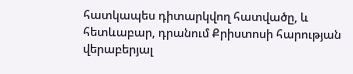հատկապես դիտարկվող հատվածը, և հետևաբար, դրանում Քրիստոսի հարության վերաբերյալ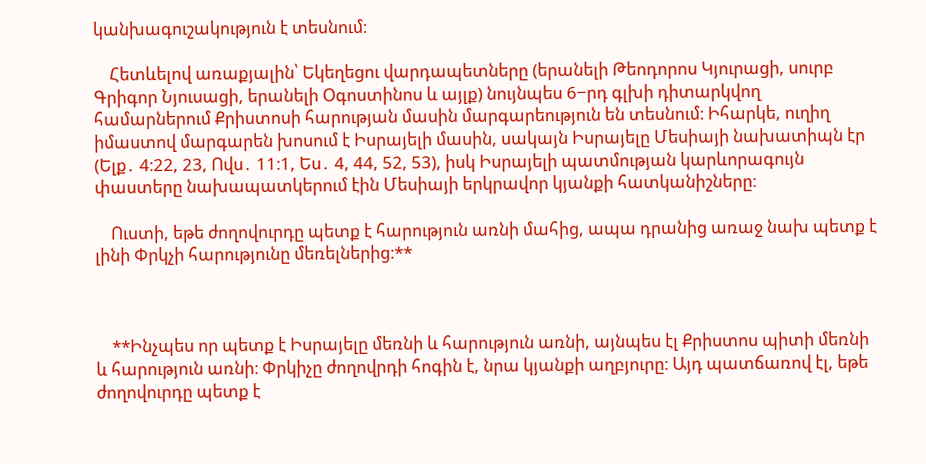կանխագուշակություն է տեսնում։

    Հետևելով առաքյալին՝ Եկեղեցու վարդապետները (երանելի Թեոդորոս Կյուրացի, սուրբ Գրիգոր Նյուսացի, երանելի Օգոստինոս և այլք) նույնպես 6−րդ գլխի դիտարկվող համարներում Քրիստոսի հարության մասին մարգարեություն են տեսնում։ Իհարկե, ուղիղ իմաստով մարգարեն խոսում է Իսրայելի մասին, սակայն Իսրայելը Մեսիայի նախատիպն էր (Ելք․ 4։22, 23, Ովս․ 11։1, Ես․ 4, 44, 52, 53), իսկ Իսրայելի պատմության կարևորագույն փաստերը նախապատկերում էին Մեսիայի երկրավոր կյանքի հատկանիշները։

    Ուստի, եթե ժողովուրդը պետք է հարություն առնի մահից, ապա դրանից առաջ նախ պետք է լինի Փրկչի հարությունը մեռելներից։**



    **Ինչպես որ պետք է Իսրայելը մեռնի և հարություն առնի, այնպես էլ Քրիստոս պիտի մեռնի և հարություն առնի։ Փրկիչը ժողովրդի հոգին է, նրա կյանքի աղբյուրը։ Այդ պատճառով էլ, եթե ժողովուրդը պետք է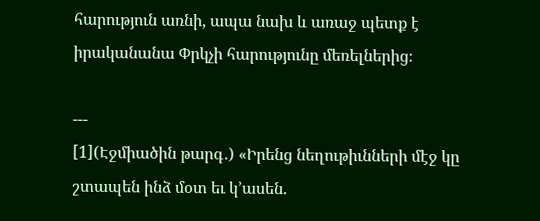հարություն առնի, ապա նախ և առաջ պետք է իրականանա Փրկչի հարությունը մեռելներից։

---
[1](Էջմիածին թարգ․) «Իրենց նեղութիւնների մէջ կը շտապեն ինձ մօտ եւ կ՚ասեն.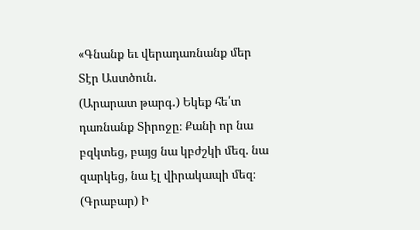«Գնանք եւ վերադառնանք մեր Տէր Աստծուն.
(Արարատ թարգ․) Եկեք հե՛տ դառնանք Տիրոջը։ Քանի որ նա բզկտեց, բայց նա կբժշկի մեզ. նա զարկեց, նա էլ վիրակապի մեզ։
(Գրաբար) Ի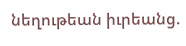նեղութեան իւրեանց.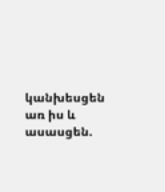կանխեսցեն առ իս և ասասցեն.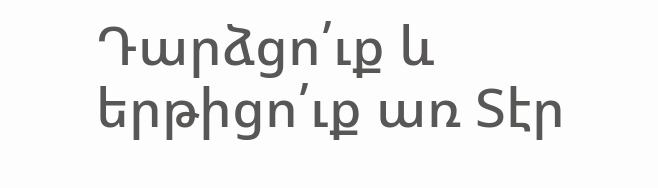Դարձցո՛ւք և երթիցո՛ւք առ Տէր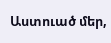Աստուած մեր,